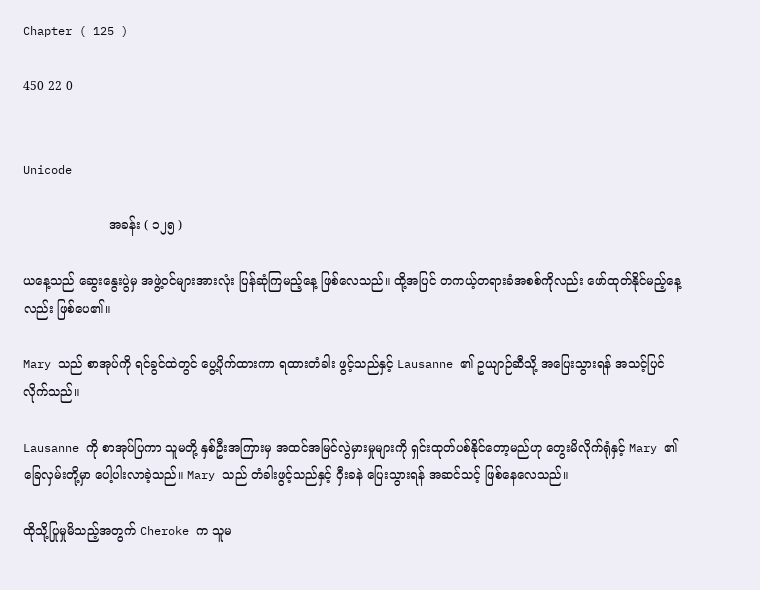Chapter ( 125 )

450 22 0


Unicode

                      အခန်း ( ၁၂၅ )

ယနေ့သည် ဆွေးနွေးပွဲမှ အဖွဲ့ဝင်များအားလုံး ပြန်ဆုံကြမည့်နေ့ ဖြစ်လေသည်။ ထို့အပြင် တကယ့်တရားခံအစစ်ကိုလည်း ဖော်ထုတ်နိုင်မည့်နေ့လည်း ဖြစ်ပေ၏။

Mary သည် စာအုပ်ကို ရင်ခွင်ထဲတွင် ပွေ့ပိုက်ထားကာ ရထားတံခါး ဖွင့်သည်နှင့် Lausanne ၏ ဥယျာဉ်ဆီသို့ အပြေးသွားရန် အသင့်ပြင်လိုက်သည်။

Lausanne ကို စာအုပ်ပြကာ သူမတို့ နှစ်ဦးအကြားမှ အထင်အမြင်လွဲမှားမှုများကို ရှင်းထုတ်ပစ်နိုင်တော့မည်ဟု တွေးမိလိုက်ရုံနှင့် Mary ၏ ခြေလှမ်းတို့မှာ ပေါ့ပါးလာခဲ့သည်။ Mary သည် တံခါးဖွင့်သည်နှင့် ဝှီးခနဲ ပြေးသွားရန် အဆင်သင့် ဖြစ်နေလေသည်။

ထိုသို့ပြုမှုမိသည့်အတွက် Cheroke က သူမ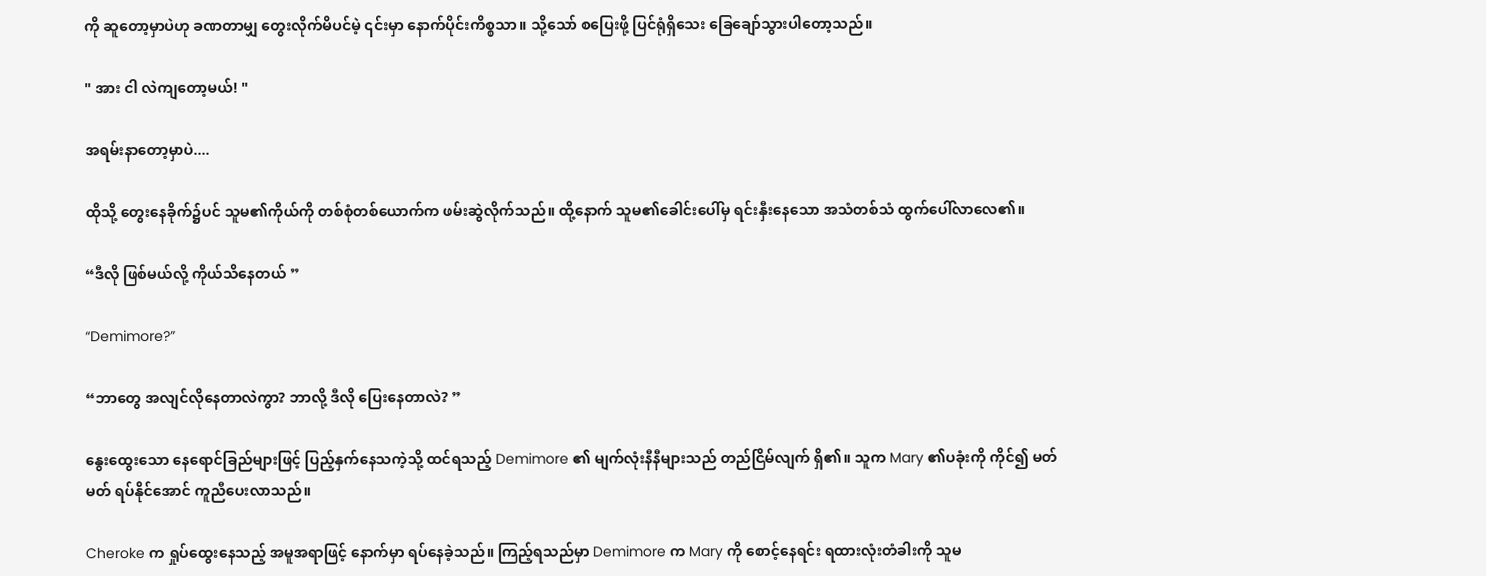ကို ဆူတော့မှာပဲဟု ခဏတာမျှ တွေးလိုက်မိပင်မဲ့ ၎င်းမှာ နောက်ပိုင်းကိစ္စသာ။ သို့သော် စပြေးဖို့ ပြင်ရုံရှိသေး ခြေချော်သွားပါတော့သည်။

" အား ငါ လဲကျတော့မယ်! "

အရမ်းနာတော့မှာပဲ....

ထိုသို့ တွေးနေခိုက်၌ပင် သူမ၏ကိုယ်ကို တစ်စုံတစ်ယောက်က ဖမ်းဆွဲလိုက်သည်။ ထို့နောက် သူမ၏ခေါင်းပေါ်မှ ရင်းနှီးနေသော အသံတစ်သံ ထွက်ပေါ်လာလေ၏။

“ဒီလို ဖြစ်မယ်လို့ ကိုယ်သိနေတယ် ”

“Demimore?”

“ဘာတွေ အလျင်လိုနေတာလဲကွာ? ဘာလို့ ဒီလို ပြေးနေတာလဲ? ”

နွေးထွေးသော နေရောင်ခြည်များဖြင့် ပြည့်နှက်နေသကဲ့သို့ ထင်ရသည့် Demimore ၏ မျက်လုံးနီနီများသည် တည်ငြိမ်လျက် ရှိ၏။ သူက Mary ၏ပခုံးကို ကိုင်၍ မတ်မတ် ရပ်နိုင်အောင် ကူညီပေးလာသည်။

Cheroke က ရှုပ်ထွေးနေသည့် အမူအရာဖြင့် နောက်မှာ ရပ်နေခဲ့သည်။ ကြည့်ရသည်မှာ Demimore က Mary ကို စောင့်နေရင်း ရထားလုံးတံခါးကို သူမ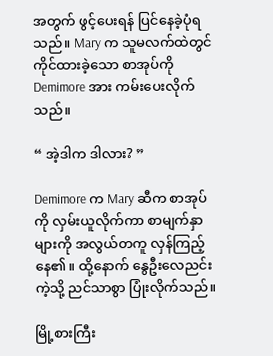အတွက် ဖွင့်ပေးရန် ပြင်နေခဲ့ပုံရသည်။ Mary က သူမလက်ထဲတွင် ကိုင်ထားခဲ့သော စာအုပ်ကို Demimore အား ကမ်းပေးလိုက်သည်။

“ အဲ့ဒါက ဒါလား? ”

Demimore က Mary ဆီက စာအုပ်ကို လှမ်းယူလိုက်ကာ စာမျက်နှာများကို အလွယ်တကူ လှန်ကြည့်နေ၏။ ထို့နောက် နွေဦးလေညင်းကဲ့သို့ ညင်သာစွာ ပြုံးလိုက်သည်။

မြို့စားကြီး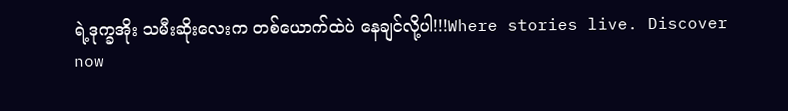ရဲ့ဒုက္ခအိုး သမီးဆိုးလေးက တစ်ယောက်ထဲပဲ နေချင်လို့ပါ!!!Where stories live. Discover now